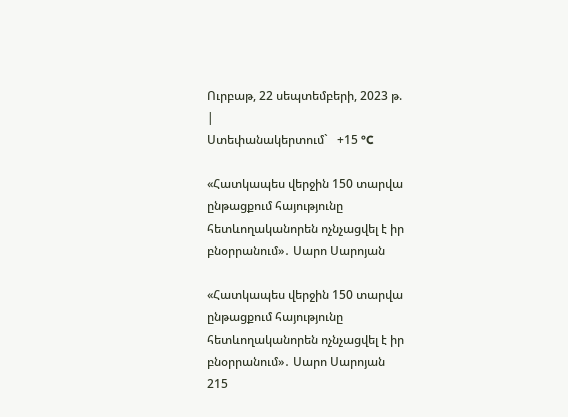Ուրբաթ, 22 սեպտեմբերի, 2023 թ.
|
Ստեփանակերտում`   +15 °C

«Հատկապես վերջին 150 տարվա ընթացքում հայությունը հետևողականորեն ոչնչացվել է իր բնօրրանում»․ Սարո Սարոյան

«Հատկապես վերջին 150 տարվա ընթացքում հայությունը հետևողականորեն ոչնչացվել է իր բնօրրանում»․ Սարո Սարոյան
215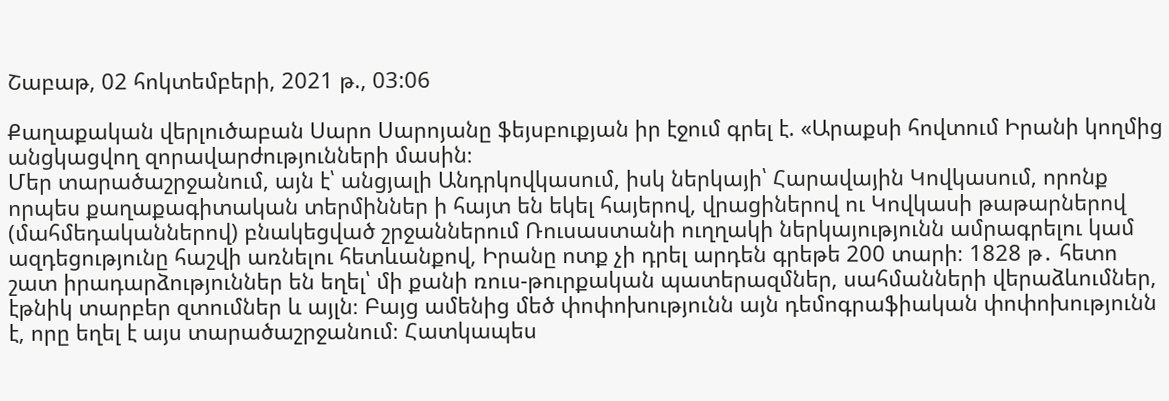Շաբաթ, 02 հոկտեմբերի, 2021 թ., 03:06

Քաղաքական վերլուծաբան Սարո Սարոյանը ֆեյսբուքյան իր էջում գրել է. «Արաքսի հովտում Իրանի կողմից անցկացվող զորավարժությունների մասին։
Մեր տարածաշրջանում, այն է՝ անցյալի Անդրկովկասում, իսկ ներկայի՝ Հարավային Կովկասում, որոնք որպես քաղաքագիտական տերմիններ ի հայտ են եկել հայերով, վրացիներով ու Կովկասի թաթարներով (մահմեդականներով) բնակեցված շրջաններում Ռուսաստանի ուղղակի ներկայությունն ամրագրելու կամ ազդեցությունը հաշվի առնելու հետևանքով, Իրանը ոտք չի դրել արդեն գրեթե 200 տարի։ 1828 թ․ հետո շատ իրադարձություններ են եղել՝ մի քանի ռուս-թուրքական պատերազմներ, սահմանների վերաձևումներ, էթնիկ տարբեր զտումներ և այլն։ Բայց ամենից մեծ փոփոխությունն այն դեմոգրաֆիական փոփոխությունն է, որը եղել է այս տարածաշրջանում։ Հատկապես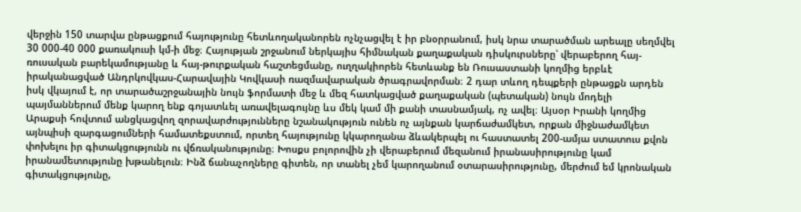վերջին 150 տարվա ընթացքում հայությունը հետևողականորեն ոչնչացվել է իր բնօրրանում, իսկ նրա տարածման արեալը սեղմվել 30 000-40 000 քառակուսի կմ-ի մեջ։ Հայության շրջանում ներկայիս հիմնական քաղաքական դիսկուրսները՝ վերաբերող հայ-ռուսական բարեկամությանը և հայ-թուրքական հաշտեցմանը, ուղղակիորեն հետևանք են Ռուսաստանի կողմից երբևէ իրականացված Անդրկովկաս-Հարավային Կովկասի ռազմավարական ծրագրավորման։ 2 դար տևող դեպքերի ընթացքն արդեն իսկ վկայում է, որ տարածաշրջանային նույն ֆորմատի մեջ և մեզ հատկացված քաղաքական (պետական) նույն մոդելի պայմաններում մենք կարող ենք գոյատևել առավելագույնը ևս մեկ կամ մի քանի տասնամյակ, ոչ ավել։ Այսօր Իրանի կողմից Արաքսի հովտում անցկացվող զորավարժությունները նշանակություն ունեն ոչ այնքան կարճաժամկետ, որքան միջնաժամկետ այնպիսի զարգացումների համատեքստում, որտեղ հայությունը կկարողանա ձևակերպել ու հաստատել 200-ամյա ստատուս քվոն փոխելու իր գիտակցությունն ու վճռականությունը։ Խոսքս բոլորովին չի վերաբերում մեզանում իրանասիրությունը կամ իրանամետությունը խթանելուն։ Ինձ ճանաչողները գիտեն, որ տանել չեմ կարողանում օտարասիրությունը, մերժում եմ կրոնական գիտակցությունը,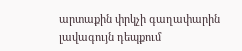արտաքին փրկչի գաղափարին լավագույն դեպքում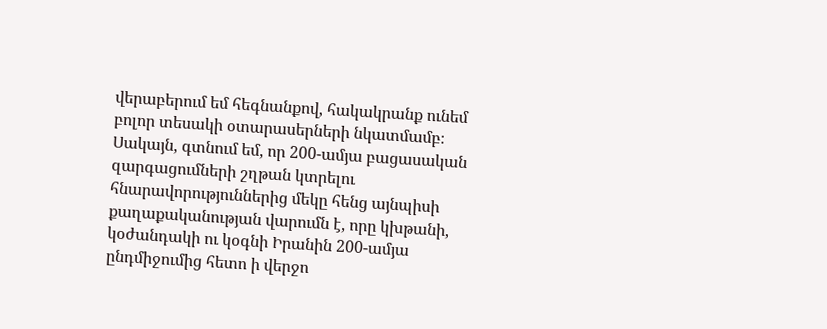վերաբերում եմ հեգնանքով, հակակրանք ունեմ բոլոր տեսակի օտարասերների նկատմամբ։ Սակայն, գտնում եմ, որ 200-ամյա բացասական զարգացումների շղթան կտրելու հնարավորություններից մեկը հենց այնպիսի քաղաքականության վարումն է, որը կխթանի, կօժանդակի ու կօգնի Իրանին 200-ամյա ընդմիջումից հետո ի վերջո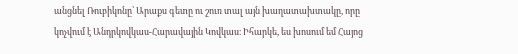անցնել Ռուբիկոնը՝ Արաքս գետը ու շուռ տալ այն խաղատախտակը, որը կոչվում է Անդրկովկաս-Հարավային Կովկաս։ Իհարկե, ես խոսում եմ Հայոց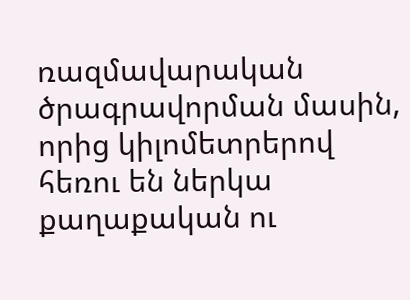ռազմավարական ծրագրավորման մասին, որից կիլոմետրերով հեռու են ներկա քաղաքական ու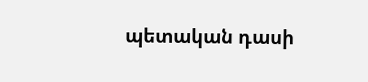պետական դասի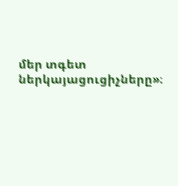մեր տգետ ներկայացուցիչները»։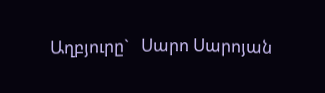Աղբյուրը`   Սարո Սարոյան